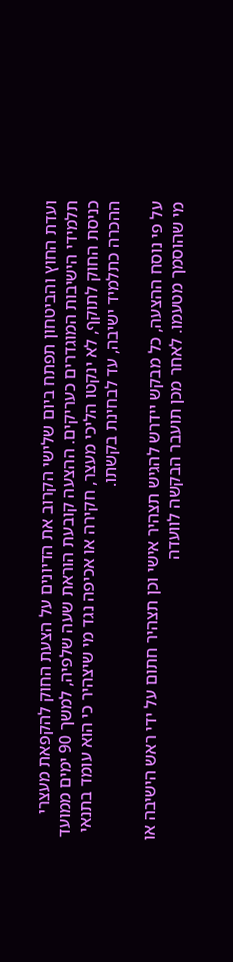ועדת החוץ והביטחון תפתח ביום שלישי הקרוב את הדיונים על הצעת החוק להקפאת מעצרי תלמידי הישיבות המוגדרים כעריקים. ההצעה קובעת הוראת שעה שלפיה, למשך 90 ימים ממועד כניסת החוק לתוקף, לא ינקטו הליכי מעצר, חקירה או אכיפה נגד מי שיצהיר כי הוא עומד בתנאי ההכרה כתלמיד ישיבה, עד לבחינת בקשתו.

על פי נוסח ההצעה, כל מבקש יידרש להגיש תצהיר אישי וכן תצהיר חתום על ידי ראש הישיבה או מי שהוסמך מטעמו. לאחר מכן תועבר הבקשה לוועדה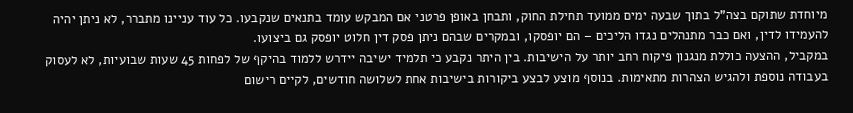מיוחדת שתוקם בצה"ל בתוך שבעה ימים ממועד תחילת החוק, ותבחן באופן פרטני אם המבקש עומד בתנאים שנקבעו. כל עוד עניינו מתברר, לא ניתן יהיה להעמידו לדין, ואם כבר מתנהלים נגדו הליכים – הם יופסקו, ובמקרים שבהם ניתן פסק דין חלוט יופסק גם ביצועו.
במקביל, ההצעה כוללת מנגנון פיקוח רחב יותר על הישיבות. בין היתר נקבע כי תלמיד ישיבה יידרש ללמוד בהיקף של לפחות 45 שעות שבועיות, לא לעסוק בעבודה נוספת ולהגיש הצהרות מתאימות. בנוסף מוצע לבצע ביקורות בישיבות אחת לשלושה חודשים, לקיים רישום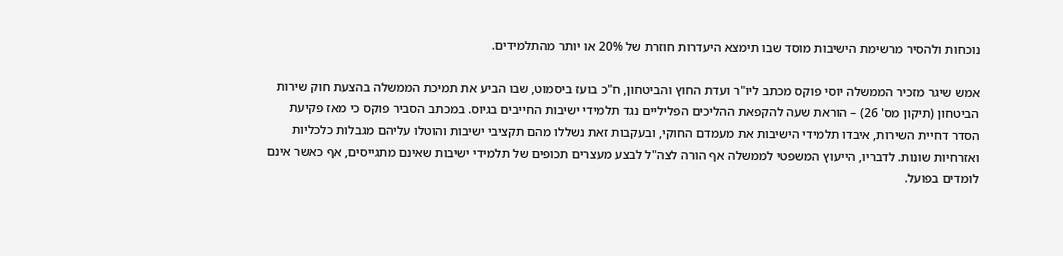נוכחות ולהסיר מרשימת הישיבות מוסד שבו תימצא היעדרות חוזרת של 20% או יותר מהתלמידים.

אמש שיגר מזכיר הממשלה יוסי פוקס מכתב ליו"ר ועדת החוץ והביטחון, ח"כ בועז ביסמוט, שבו הביע את תמיכת הממשלה בהצעת חוק שירות הביטחון (תיקון מס' 26) – הוראת שעה להקפאת ההליכים הפליליים נגד תלמידי ישיבות החייבים בגיוס. במכתב הסביר פוקס כי מאז פקיעת הסדר דחיית השירות, איבדו תלמידי הישיבות את מעמדם החוקי, ובעקבות זאת נשללו מהם תקציבי ישיבות והוטלו עליהם מגבלות כלכליות ואזרחיות שונות. לדבריו, הייעוץ המשפטי לממשלה אף הורה לצה"ל לבצע מעצרים תכופים של תלמידי ישיבות שאינם מתגייסים, אף כאשר אינם לומדים בפועל.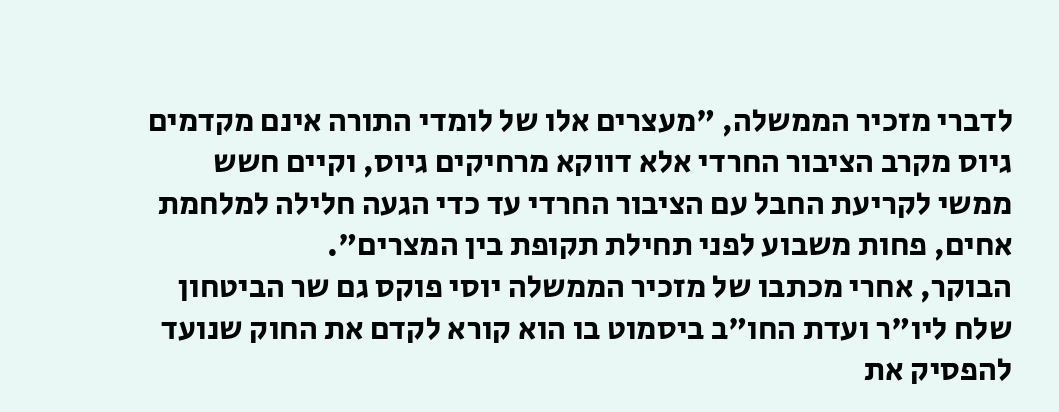לדברי מזכיר הממשלה, "מעצרים אלו של לומדי התורה אינם מקדמים גיוס מקרב הציבור החרדי אלא דווקא מרחיקים גיוס, וקיים חשש ממשי לקריעת החבל עם הציבור החרדי עד כדי הגעה חלילה למלחמת אחים, פחות משבוע לפני תחילת תקופת בין המצרים".
הבוקר, אחרי מכתבו של מזכיר הממשלה יוסי פוקס גם שר הביטחון שלח ליו"ר ועדת החו"ב ביסמוט בו הוא קורא לקדם את החוק שנועד להפסיק את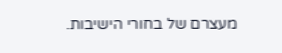מעצרם של בחורי הישיבות.